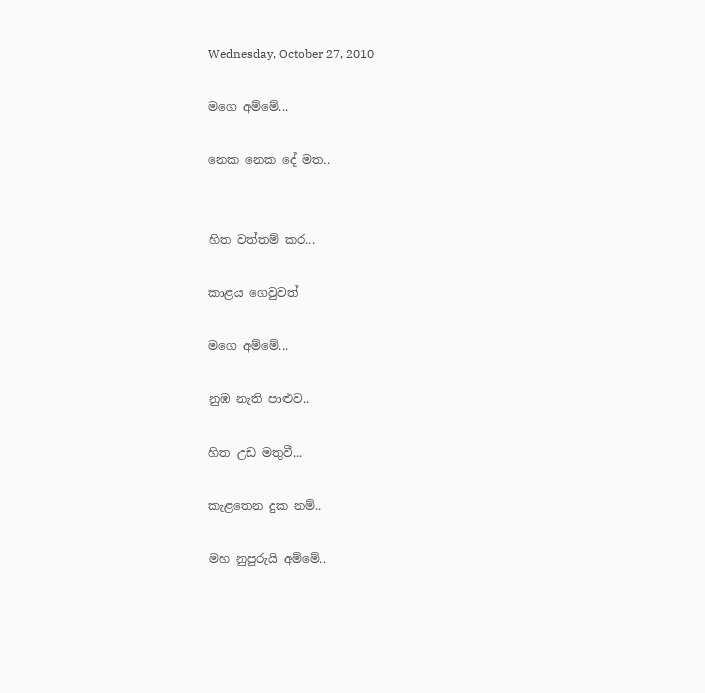Wednesday, October 27, 2010

මගෙ අම්මේ...

නෙක නෙක දේ මත..


හිත වත්තම් කර...

කාළය ගෙවුවත්

මගෙ අම්මේ...

නුඹ නැති පාළුව..

හිත උඩ මතුවී...

කැළතෙන දුක නම්..

මහ නුපුරුයි අම්මේ..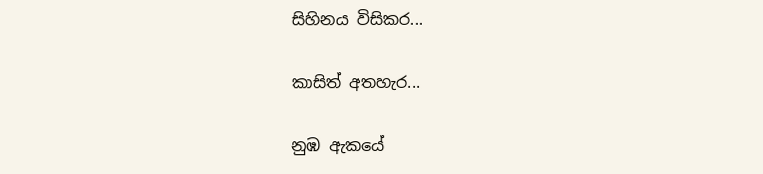සිහිනය විසිකර...

කාසිත් අතහැර...

නුඹ ඇකයේ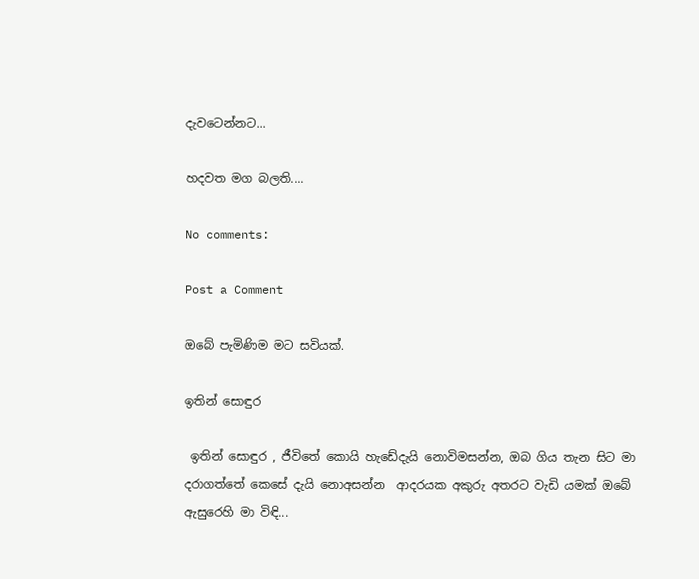දැවටෙන්නට...

හදවත මග බලති....

No comments:

Post a Comment

ඔබේ පැමිණිම මට සවියක්.

ඉතින් සොඳුර

 ඉතින් සොඳුර , ජීවිතේ කොයි හැඩේදැයි නොවිමසන්න, ඔබ ගිය තැන සිට මා  දරාගත්තේ කෙසේ දැයි නොඅසන්න  ආදරයක අකුරු අතරට වැඩි යමක් ඔබේ ඇසුරෙහි මා විඳි...